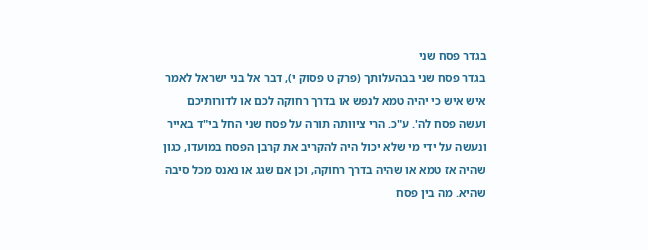בגדר פסח שני
בגדר פסח שני בבהעלותך (פרק ט פסוק י), דבר אל בני ישראל לאמר איש איש כי יהיה טמא לנפש או בדרך רחוקה לכם או לדורותיכם ועשה פסח לה'. ע"כ. הרי ציוותה תורה על פסח שני החל בי"ד באייר ונעשה על ידי מי שלא יכול היה להקריב את קרבן הפסח במועדו, כגון שהיה אז טמא או שהיה בדרך רחוקה, וכן אם שגג או נאנס מכל סיבה שהיא. מה בין פסח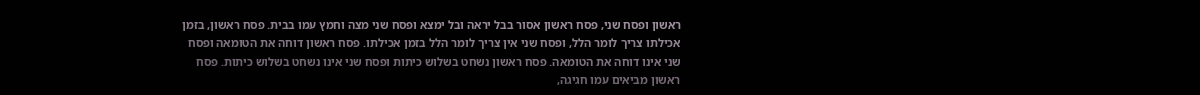ראשון ופסח שני, פסח ראשון אסור בבל יראה ובל ימצא ופסח שני מצה וחמץ עמו בבית. פסח ראשון, בזמן אכילתו צריך לומר הלל, ופסח שני אין צריך לומר הלל בזמן אכילתו. פסח ראשון דוחה את הטומאה ופסח שני אינו דוחה את הטומאה. פסח ראשון נשחט בשלוש כיתות ופסח שני אינו נשחט בשלוש כיתות. פסח ראשון מביאים עמו חגיגה,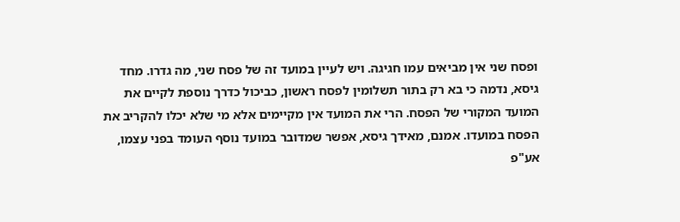ופסח שני אין מביאים עמו חגיגה. ויש לעיין במועד זה של פסח שני, מה גדרו. מחד גיסא, נדמה כי בא רק בתור תשלומין לפסח ראשון, כביכול כדרך נוספת לקיים את המועד המקורי של הפסח. הרי את המועד אין מקיימים אלא מי שלא יכלו להקריב את הפסח במועדו. אמנם, מאידך גיסא, אפשר שמדובר במועד נוסף העומד בפני עצמו, אע"פ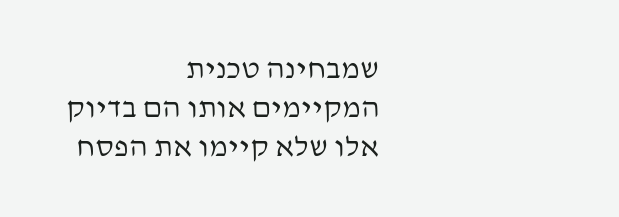שמבחינה טכנית המקיימים אותו הם בדיוק אלו שלא קיימו את הפסח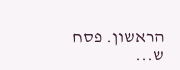הראשון. פסח ש...